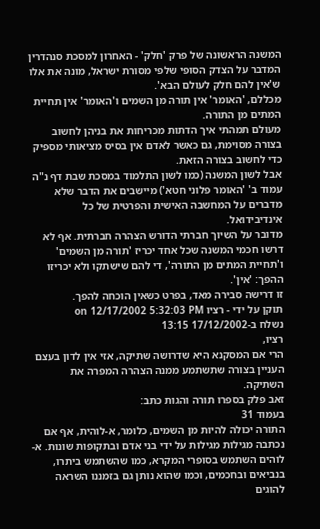המשנה הראשונה של פרק 'חלק' - האחרון למסכת סנהדרין המדבר על הצדק הסופי שלפי מסורת ישראל, מונה את אלו ש'אין להם חלק לעולם הבא'.
מכללם, 'האומר' אין תורה מן השמים ו'האומר' אין תחיית המתים מן התורה.
מעולם תמהתי איך הדתות מכריחות את בניהן לחשוב בצורה מסוימת, גם כאשר לאדם אין בסיס מציאותי מספיק כדי לחשוב בצורה הזאת.
אבל לשון המשנה (כמו לשון התלמוד במסכת שבת דף נ"ה עמוד ב' 'האומר פלוני חטא') מיישבים את הדבר שלא מדברים על המחשבה האישית והפרטית של כל אינדיבידואל.
מדובר על השיוך חברתי הדורש הצהרה חברתית. אף לא דרשו חכמי המשנה שכל אחד יכריז 'תורה מן השמים' ו'תחיית המתים מן התורה', די להם שישתקו ולא יכריזו ההפך: 'אין'.
זו דרישה סבירה מאד, בפרט כשאין הוכחה להפך.
תוקן על ידי - רציו on 12/17/2002 5:32:03 PM
נשלח ב-17/12/2002 13:15
רציו,
הרי אם המסקנא היא שדרושה שתיקה, אזי אין לדון בעצם העניין בצורה שתשתמע ממנה הצהרה המפרה את השתיקה.
זאב פלק בספרו תורה והגות כתב:
בעמוד 31
התורה יכולה להיות מן השמים, כלומר, א-לוהית, אף אם נכתבה מגילות מגילות על ידי בני אדם ובתקופות שונות. א-לוהים השתמש בסופרי המקרא, כמו שהשתמש ביתרו, בנביאים ובחכמים, וכמו שהוא נותן גם בזמננו השראה להוגים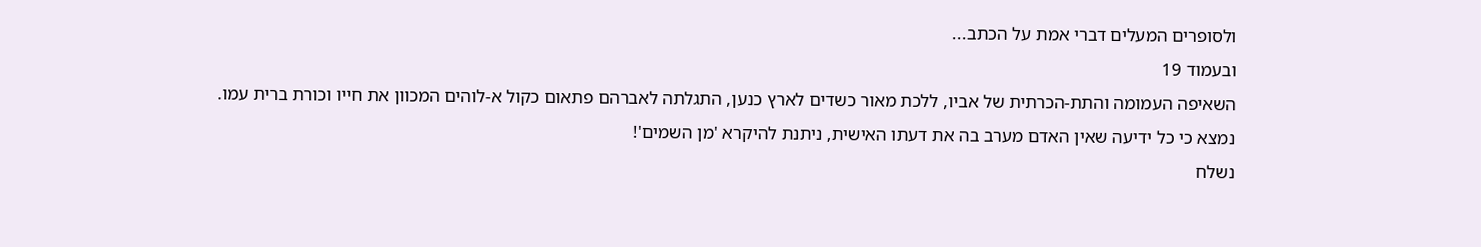ולסופרים המעלים דברי אמת על הכתב...
ובעמוד 19
השאיפה העמומה והתת-הכרתית של אביו, ללכת מאור כשדים לארץ כנען, התגלתה לאברהם פתאום כקול א-לוהים המכוון את חייו וכורת ברית עמו.
נמצא כי כל ידיעה שאין האדם מערב בה את דעתו האישית, ניתנת להיקרא 'מן השמים'!
נשלח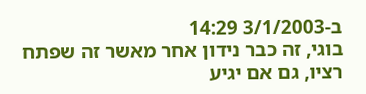ב-3/1/2003 14:29
בוגי, זה כבר נידון אחר מאשר זה שפתח רציו, גם אם יגיע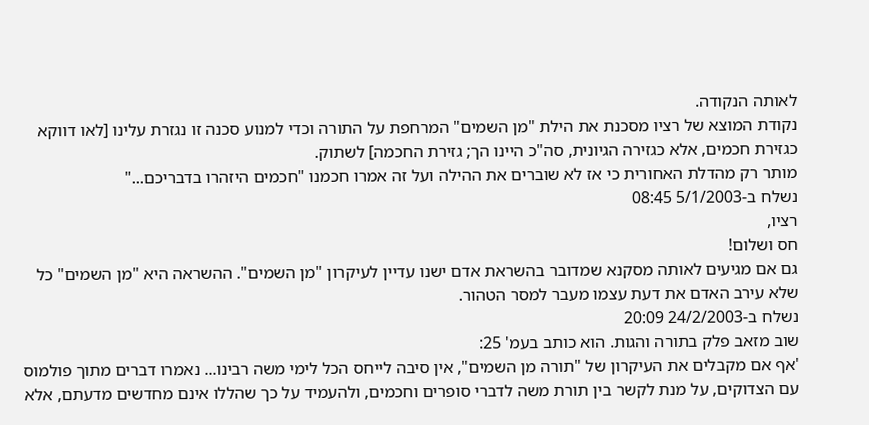לאותה הנקודה.
נקודת המוצא של רציו מסכנת את הילת "מן השמים" המרחפת על התורה וכדי למנוע סכנה זו נגזרת עלינו [לאו דווקא כגזירת חכמים, אלא כגזירה הגיונית, סה"כ היינו הך; גזירת החכמה] לשתוק.
מותר רק מהדלת האחורית כי אז לא שוברים את ההילה ועל זה אמרו חכמנו "חכמים היזהרו בדבריכם..."
נשלח ב-5/1/2003 08:45
רציו,
חס ושלום!
גם אם מגיעים לאותה מסקנא שמדובר בהשראת אדם ישנו עדיין לעיקרון "מן השמים". ההשראה היא "מן השמים" כל שלא עירב האדם את דעת עצמו מעבר למסר הטהור.
נשלח ב-24/2/2003 20:09
שוב מזאב פלק בתורה והגות. הוא כותב בעמ' 25:
'אף אם מקבלים את העיקרון של "תורה מן השמים", אין סיבה לייחס הכל לימי משה רבינו... נאמרו דברים מתוך פולמוס עם הצדוקים, על מנת לקשר בין תורת משה לדברי סופרים וחכמים, ולהעמיד על כך שהללו אינם מחדשים מדעתם, אלא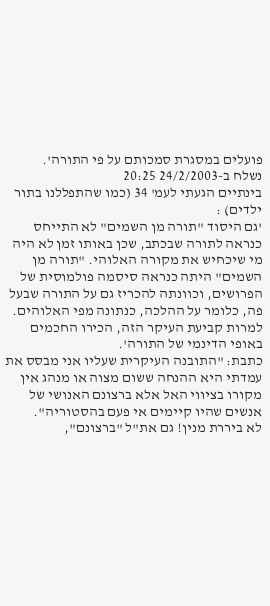פועלים במסגרת סמכותם על פי התורה'.
נשלח ב-24/2/2003 20:25
בינתיים הגעתי לעמ' 34 (כמו שהתפללנו בתור ילדים) :
'גם היסוד "תורה מן השמים" לא התייחס כנראה לתורה שבכתב, שכן באותו זמן לא היה מי שיכחיש את מקורה האלוהי. "תורה מן השמים" היתה כנראה סיסמה פולמוסית של הפרושים, וכוונתה להכריז גם על התורה שבעל פה, כלומר על ההלכה, כנתונה מפי האלוהים. למרות קביעת העיקר הזה, הכירו החכמים באופי הדינמי של התורה'.
כתבת: "התובנה העיקרית שעליו אני מבסס את עמדתי היא ההנחה ששום מצוה או מנהג אין מקורו בציווי האל אלא ברצונם האנושי של אנשים שהיו קיימים אי פעם בהסטוריה".
לא ביררת מנין! גם את"ל "ברצונם",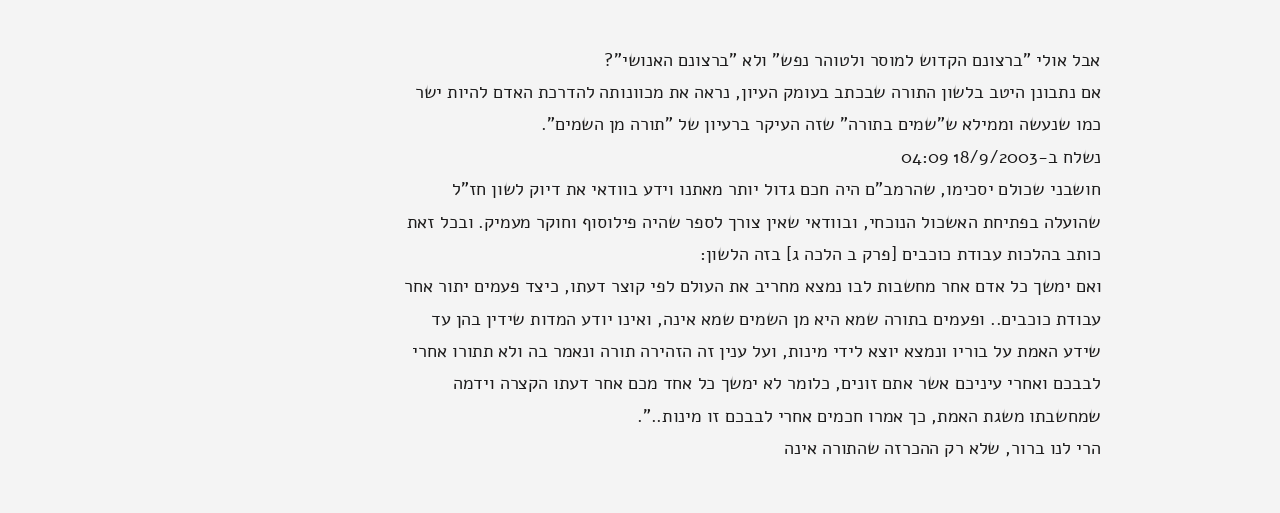אבל אולי "ברצונם הקדוש למוסר ולטוהר נפש" ולא "ברצונם האנושי"?
אם נתבונן היטב בלשון התורה שבכתב בעומק העיון, נראה את מכוונותה להדרכת האדם להיות ישר כמו שנעשה וממילא ש"שמים בתורה" שזה העיקר ברעיון של "תורה מן השמים".
נשלח ב-18/9/2003 04:09
חושבני שכולם יסכימו, שהרמב"ם היה חכם גדול יותר מאתנו וידע בוודאי את דיוק לשון חז"ל שהועלה בפתיחת האשכול הנוכחי, ובוודאי שאין צורך לספר שהיה פילוסוף וחוקר מעמיק. ובכל זאת כותב בהלכות עבודת כוכבים [פרק ב הלכה ג] בזה הלשון:
ואם ימשך כל אדם אחר מחשבות לבו נמצא מחריב את העולם לפי קוצר דעתו, כיצד פעמים יתור אחר עבודת כוכבים.. ופעמים בתורה שמא היא מן השמים שמא אינה, ואינו יודע המדות שידין בהן עד שידע האמת על בוריו ונמצא יוצא לידי מינות, ועל ענין זה הזהירה תורה ונאמר בה ולא תתורו אחרי לבבכם ואחרי עיניכם אשר אתם זונים, כלומר לא ימשך כל אחד מכם אחר דעתו הקצרה וידמה שמחשבתו משגת האמת, כך אמרו חכמים אחרי לבבכם זו מינות..".
הרי לנו ברור, שלא רק ההכרזה שהתורה אינה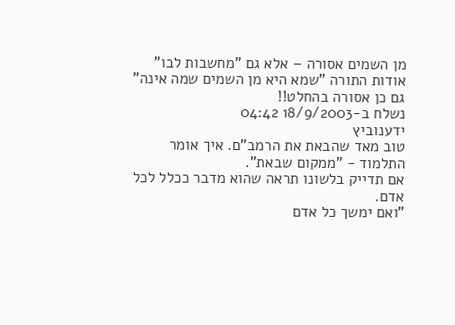מן השמים אסורה – אלא גם "מחשבות לבו" אודות התורה "שמא היא מן השמים שמה אינה" גם כן אסורה בהחלט!!
נשלח ב-18/9/2003 04:42
ידענוביץ
טוב מאד שהבאת את הרמב"ם. איך אומר התלמוד - "ממקום שבאת".
אם תדייק בלשונו תראה שהוא מדבר ככלל לכל אדם.
"ואם ימשך כל אדם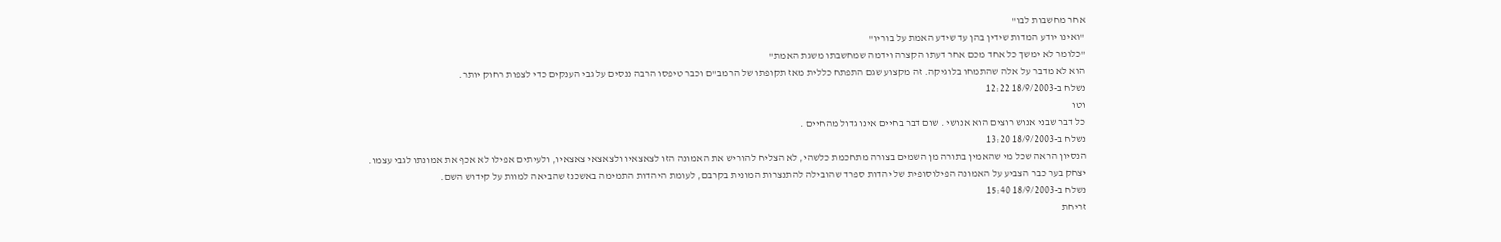אחר מחשבות לבו"
"ואינו יודע המדות שידין בהן עד שידע האמת על בוריו"
"כלומר לא ימשך כל אחד מכם אחר דעתו הקצרה וידמה שמחשבתו משגת האמת"
הוא לא מדבר על אלה שהתמחו בלוגיקה. זה מקצוע שגם התפתח כללית מאז תקופתו של הרמב"ם וכבר טיפסו הרבה ננסים על גבי הענקים כדי לצפות רחוק יותר.
נשלח ב-18/9/2003 12:22
וטו
כל דבר שבני אנוש רוצים הוא אנושי . שום דבר בחיים אינו גדול מהחיים .
נשלח ב-18/9/2003 13:20
הנסיון הראה שכל מי שהאמין בתורה מן השמים בצורה מתחכמת כלשהי, לא הצליח להוריש את האמונה הזו לצאצאיו ולצאצאי צאצאיו, ולעיתים אפילו לא אכף את אמונתו לגבי עצמו.
יצחק בער כבר הצביע על האמונה הפילוסופית של יהדות ספרד שהובילה להתנצרות המונית בקרבם, לעומת היהדות התמימה באשכנז שהביאה למוות על קידוש השם.
נשלח ב-18/9/2003 15:40
זריחת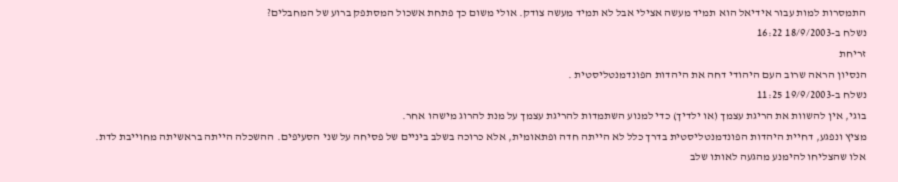התמסרות למות עבור אידיאל הוא תמיד מעשה אצילי אבל לא תמיד מעשה צודק. אולי משום כך פתחת אשכול המסתפק ברוע של המחבלים?
נשלח ב-18/9/2003 16:22
זריחת
הנסיון הראה שרוב העם היהודי דחה את היהדות הפונדמנטליסטית .
נשלח ב-19/9/2003 11:25
בוגי, אין להשוות את הריגת עצמך (או ילדיך) כדי למנוע השתמדות להריגת עצמך על מנת להרוג מישהו אחר.
מציץ ונפגע, דחיית היהדות הפונדמנטליסטית בדרך כלל לא הייתה חדה ופתאומית, אלא כרוכה בשלב ביניים של פסיחה על שני הסעיפים. ההשכלה הייתה בראשיתה מחוייבת לדת.
אלו שהצליחו להימנע מהגעה לאותו שלב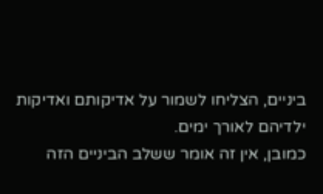ביניים, הצליחו לשמור על אדיקותם ואדיקות ילדיהם לאורך ימים.
כמובן, אין זה אומר ששלב הביניים הזה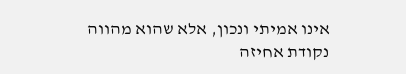אינו אמיתי ונכון, אלא שהוא מהווה נקודת אחיזה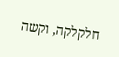חלקלקה, וקשה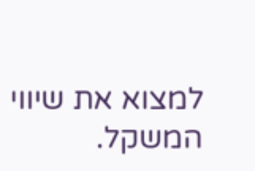למצוא את שיווי המשקל.